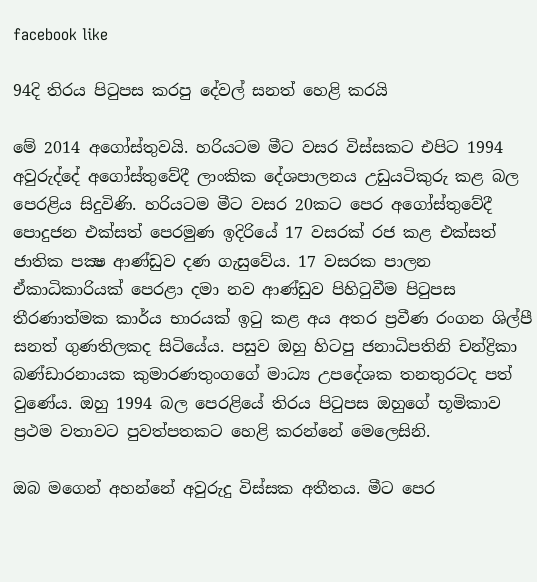facebook like

94දි තිරය පිටුපස කරපු දේවල් සනත් හෙළි කරයි

මේ 2014 අගෝස්තුවයි. හරියටම මීට වසර විස්සකට එපිට 1994 අවුරුද්දේ අගෝස්තුවේදී ලාංකික දේශපාලනය උඩුයටිකුරු කළ බල පෙරළිය සිදුවිණි. හරියටම මීට වසර 20කට පෙර අගෝස්තුවේදී පොදුජන එක්සත් පෙරමුණ ඉදිරියේ 17 වසරක් රජ කළ එක්සත් ජාතික පක්‍ෂ ආණ්ඩුව දණ ගැසුවේය. 17 වසරක පාලන ඒකාධිකාරියක් පෙරළා දමා නව ආණ්ඩුව පිහිටුවීම පිටුපස තීරණාත්මක කාර්ය භාරයක් ඉටු කළ අය අතර ප්‍රවීණ රංගන ශිල්පී සනත් ගුණතිලකද සිටියේය. පසුව ඔහු හිටපු ජනාධිපතිනි චන්ද්‍රිකා බණ්ඩාරනායක කුමාරණතුංගගේ මාධ්‍ය උපදේශක තනතුරටද පත් වුණේය. ඔහු 1994 බල පෙරළියේ තිරය පිටුපස ඔහුගේ භූමිකාව ප්‍රථම වතාවට පුවත්පතකට හෙළි කරන්නේ මෙලෙසිනි.

ඔබ මගෙන් අහන්නේ අවුරුදු විස්සක අතීතය. මීට පෙර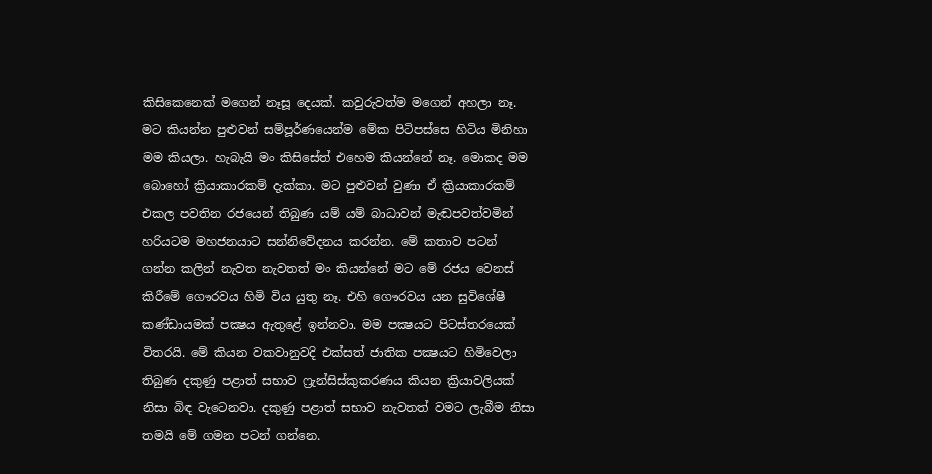කිසිකෙනෙක් මගෙන් නෑසූ දෙයක්. කවුරුවත්ම මගෙන් අහලා නෑ. මට කියන්න පුළුවන් සම්පූර්ණයෙන්ම මේක පිටිපස්සෙ හිටිය මිනිහා මම කියලා. හැබැයි මං කිසිසේත් එහෙම කියන්නේ නෑ. මොකද මම බොහෝ ක්‍රියාකාරකම් දැක්කා. මට පුළුවන් වුණා ඒ ක්‍රියාකාරකම් එකල පවතින රජයෙන් තිබුණ යම් යම් බාධාවන් මැඬපවත්වමින් හරියටම මහජනයාට සන්නිවේදනය කරන්න. මේ කතාව පටන් ගන්න කලින් නැවත නැවතත් මං කියන්නේ මට මේ රජය වෙනස් කිරීමේ ගෞරවය හිමි විය යුතු නෑ. එහි ගෞරවය යන සුවිශේෂී කණ්ඩායමක් පක්‍ෂය ඇතුළේ ඉන්නවා. මම පක්‍ෂයට පිටස්තරයෙක් විතරයි. මේ කියන වකවානුවදි එක්සත් ජාතික පක්‍ෂයට හිමිවෙලා තිබුණ දකුණු පළාත් සභාව ෆ්‍රැන්සිස්කුකරණය කියන ක්‍රියාවලියක් නිසා බිඳ වැටෙනවා. දකුණු පළාත් සභාව නැවතත් වමට ලැබීම නිසා තමයි මේ ගමන පටන් ගන්නෙ.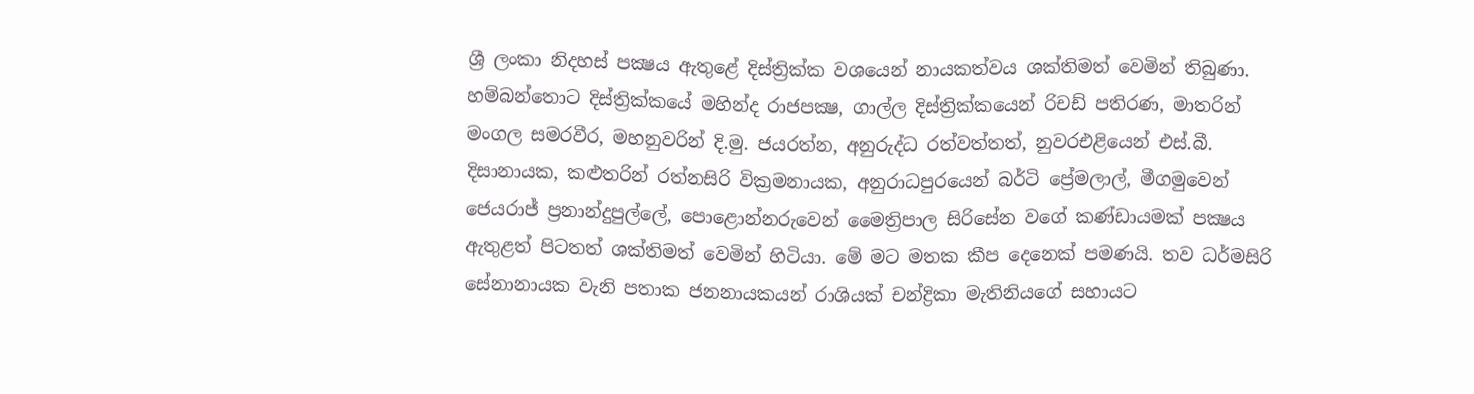ශ්‍රී ලංකා නිදහස් පක්‍ෂය ඇතුළේ දිස්ත්‍රික්ක වශයෙන් නායකත්වය ශක්තිමත් වෙමින් තිබුණා. හම්බන්තොට දිස්ත්‍රික්කයේ මහින්ද රාජපක්‍ෂ, ගාල්ල දිස්ත්‍රික්කයෙන් රිචඩ් පතිරණ, මාතරින් මංගල සමරවීර, මහනුවරින් දි.මු. ජයරත්න, අනුරුද්ධ රත්වත්තත්, නුවරඑළියෙන් එස්.බී. දිසානායක, කළුතරින් රත්නසිරි වික්‍රමනායක, අනුරාධපුරයෙන් බර්ටි ප්‍රේමලාල්, මීගමුවෙන් ජෙයරාජ් ප්‍රනාන්දුපුල්ලේ, පොළොන්නරුවෙන් මෛත්‍රිපාල සිරිසේන වගේ කණ්ඩායමක් පක්‍ෂය ඇතුළත් පිටතත් ශක්තිමත් වෙමින් හිටියා. මේ මට මතක කීප දෙනෙක් පමණයි. තව ධර්මසිරි සේනානායක වැනි පතාක ජනනායකයන් රාශියක් චන්ද්‍රිකා මැතිනියගේ සහායට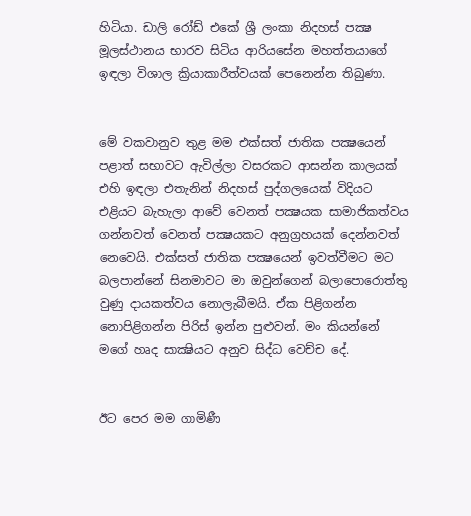හිටියා. ඩාලි රෝඩ් එකේ ශ්‍රී ලංකා නිදහස් පක්‍ෂ මූලස්ථානය භාරව සිටිය ආරියසේන මහත්තයාගේ ඉඳලා විශාල ක්‍රියාකාරීත්වයක් පෙනෙන්න තිබුණා.


මේ වකවානුව තුළ මම එක්සත් ජාතික පක්‍ෂයෙන් පළාත් සභාවට ඇවිල්ලා වසරකට ආසන්න කාලයක් එහි ඉඳලා එතැනින් නිදහස් පුද්ගලයෙක් විදියට එළියට බැහැලා ආවේ වෙනත් පක්‍ෂයක සාමාජිකත්වය ගන්නවත් වෙනත් පක්‍ෂයකට අනුග්‍රහයක් දෙන්නවත් නෙවෙයි. එක්සත් ජාතික පක්‍ෂයෙන් ඉවත්වීමට මට බලපාන්නේ සිනමාවට මා ඔවුන්ගෙන් බලාපොරොත්තු වුණු දායකත්වය නොලැබීමයි. ඒක පිළිගන්න නොපිළිගන්න පිරිස් ඉන්න පුළුවන්. මං කියන්නේ මගේ හෘද සාක්‍ෂියට අනුව සිද්ධ වෙච්ච දේ.


ඊට පෙර මම ගාමිණී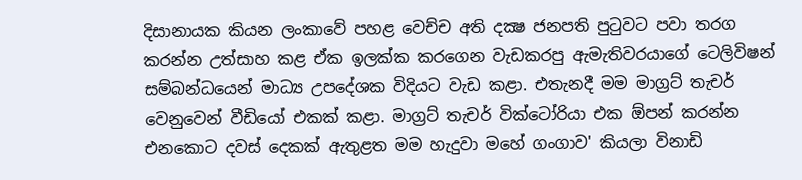දිසානායක කියන ලංකාවේ පහළ වෙච්ච අති දක්‍ෂ ජනපති පුටුවට පවා තරග කරන්න උත්සාහ කළ ඒක ඉලක්ක කරගෙන වැඩකරපු ඇමැතිවරයාගේ ටෙලිවිෂන් සම්බන්ධයෙන් මාධ්‍ය උපදේශක විදියට වැඩ කළා. එතැනදී මම මාග්‍රට් තැචර් වෙනුවෙන් වීඩියෝ එකක් කළා. මාග්‍රට් තැචර් වික්ටෝරියා එක ඕපන් කරන්න එනකොට දවස් දෙකක් ඇතුළත මම හැදුවා මහේ ගංගාව' කියලා විනාඩි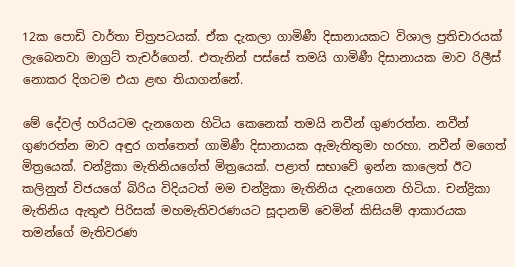12ක පොඩි වාර්තා චිත්‍රපටයක්. ඒක දැකලා ගාමිණී දිසානායකට විශාල ප්‍රතිචාරයක් ලැබෙනවා මාග්‍රට් තැචර්ගෙන්. එතැනින් පස්සේ තමයි ගාමිණී දිසානායක මාව රිලීස් නොකර දිගටම එයා ළඟ තියාගන්නේ.

මේ දේවල් හරියටම දැනගෙන හිටිය කෙනෙක් තමයි නවීන් ගුණරත්න. නවීන් ගුණරත්න මාව අඳුර ගත්තෙත් ගාමිණී දිසානායක ඇමැතිතුමා හරහා. නවීන් මගෙත් මිත්‍රයෙක්. චන්ද්‍රිකා මැතිනියගේත් මිත්‍රයෙක්. පළාත් සභාවේ ඉන්න කාලෙත් ඊට කලිනුත් විජයගේ බිරිය විදියටත් මම චන්ද්‍රිකා මැතිනිය දැනගෙන හිටියා. චන්ද්‍රිකා මැතිනිය ඇතුළු පිරිසක් මහමැතිවරණයට සූදානම් වෙමින් කිසියම් ආකාරයක තමන්ගේ මැතිවරණ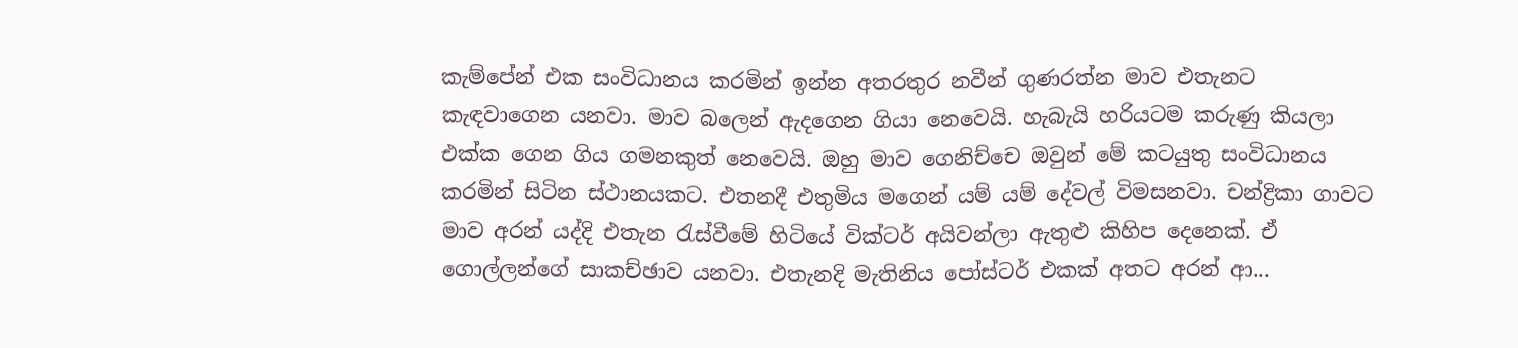කැම්පේන් එක සංවිධානය කරමින් ඉන්න අතරතුර නවීන් ගුණරත්න මාව එතැනට කැඳවාගෙන යනවා. මාව බලෙන් ඇදගෙන ගියා නෙවෙයි. හැබැයි හරියටම කරුණු කියලා එක්ක ගෙන ගිය ගමනකුත් නෙවෙයි. ඔහු මාව ගෙනිච්චෙ ඔවුන් මේ කටයුතු සංවිධානය කරමින් සිටින ස්ථානයකට. එතනදී එතුමිය මගෙන් යම් යම් දේවල් විමසනවා. චන්ද්‍රිකා ගාවට මාව අරන් යද්දි එතැන රැස්වීමේ හිටියේ වික්ටර් අයිවන්ලා ඇතුළු කිහිප දෙනෙක්. ඒ ගොල්ලන්ගේ සාකච්ඡාව යනවා. එතැනදි මැතිනිය පෝස්ටර් එකක් අතට අරන් ආ...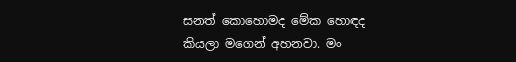සනත් කොහොමද මේක හොඳද කියලා මගෙන් අහනවා. මං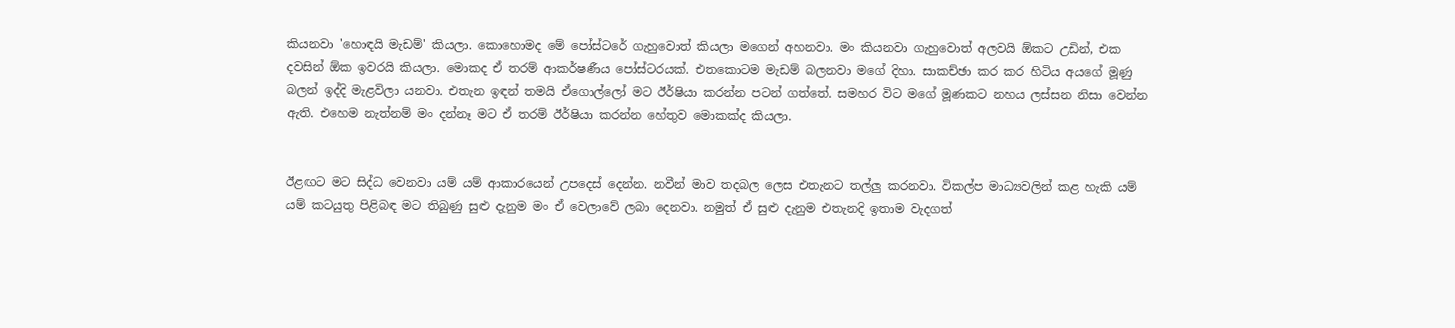කියනවා 'හොඳයි මැඩම්' කියලා. කොහොමද මේ පෝස්ටරේ ගැහුවොත් කියලා මගෙන් අහනවා. මං කියනවා ගැහුවොත් අලවයි ඕකට උඩින්, එක දවසින් ඕක ඉවරයි කියලා. මොකද ඒ තරම් ආකර්ෂණීය පෝස්ටරයක්. එතකොටම මැඩම් බලනවා මගේ දිහා. සාකච්ඡා කර කර හිටිය අයගේ මූණු බලන් ඉද්දි මැළවිලා යනවා. එතැන ඉඳන් තමයි ඒගොල්ලෝ මට ඊර්ෂියා කරන්න පටන් ගත්තේ. සමහර විට මගේ මූණකට නහය ලස්සන නිසා වෙන්න ඇති. එහෙම නැත්නම් මං දන්නෑ මට ඒ තරම් ඊර්ෂියා කරන්න හේතුව මොකක්ද කියලා.


ඊළඟට මට සිද්ධ වෙනවා යම් යම් ආකාරයෙන් උපදෙස් දෙන්න. නවීන් මාව තදබල ලෙස එතැනට තල්ලු කරනවා. විකල්ප මාධ්‍යවලින් කළ හැකි යම් යම් කටයුතු පිළිබඳ මට තිබුණු සුළු දැනුම මං ඒ වෙලාවේ ලබා දෙනවා. නමුත් ඒ සුළු දැනුම එතැනදි ඉතාම වැදගත්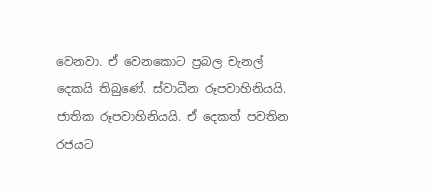වෙනවා. ඒ වෙනකොට ප්‍රබල චැනල් දෙකයි තිබුණේ. ස්වාධීන රූපවාහිනියයි. ජාතික රූපවාහිනියයි. ඒ දෙකත් පවතින රජයට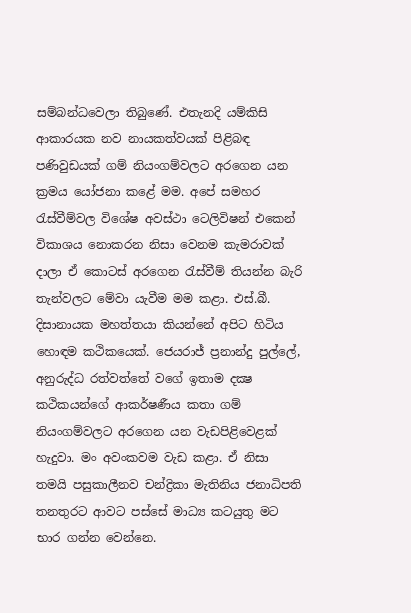සම්බන්ධවෙලා තිබුණේ. එතැනදි යම්කිසි ආකාරයක නව නායකත්වයක් පිළිබඳ පණිවුඩයක් ගම් නියංගම්වලට අරගෙන යන ක්‍රමය යෝජනා කළේ මම. අපේ සමහර රැස්වීම්වල විශේෂ අවස්ථා ටෙලිවිෂන් එකෙන් විකාශය නොකරන නිසා වෙනම කැමරාවක් දාලා ඒ කොටස් අරගෙන රැස්වීම් තියන්න බැරි තැන්වලට මේවා යැවීම මම කළා. එස්.බී. දිසානායක මහත්තයා කියන්නේ අපිට හිටිය හොඳම කථිකයෙක්. ජෙයරාජ් ප්‍රනාන්දු පුල්ලේ, අනුරුද්ධ රත්වත්තේ වගේ ඉතාම දක්‍ෂ කථිකයන්ගේ ආකර්ෂණීය කතා ගම් නියංගම්වලට අරගෙන යන වැඩපිළිවෙළක් හැදුවා. මං අවංකවම වැඩ කළා. ඒ නිසා තමයි පසුකාලීනව චන්ද්‍රිකා මැතිනිය ජනාධිපති තනතුරට ආවට පස්සේ මාධ්‍ය කටයුතු මට භාර ගන්න වෙන්නෙ.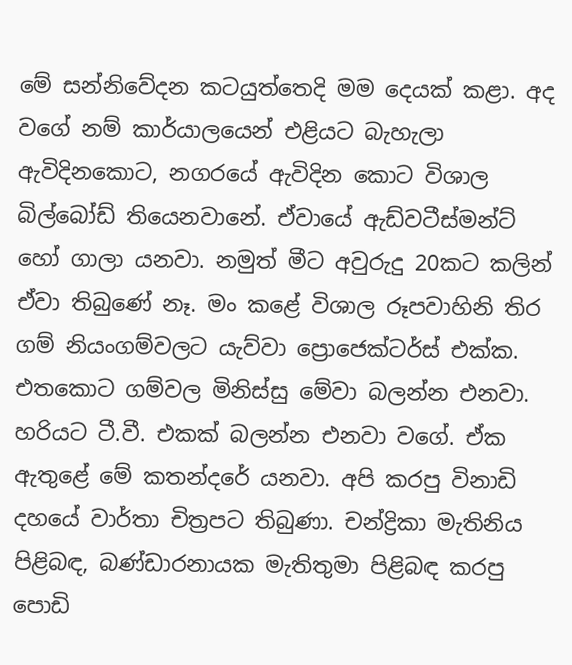මේ සන්නිවේදන කටයුත්තෙදි මම දෙයක් කළා. අද වගේ නම් කාර්යාලයෙන් එළියට බැහැලා ඇවිදිනකොට, නගරයේ ඇවිදින කොට විශාල බිල්බෝඩ් තියෙනවානේ. ඒවායේ ඇඩ්වටීස්මන්ට් හෝ ගාලා යනවා. නමුත් මීට අවුරුදු 20කට කලින් ඒවා තිබුණේ නෑ. මං කළේ විශාල රූපවාහිනි තිර ගම් නියංගම්වලට යැව්වා ප්‍රොජෙක්ටර්ස් එක්ක. එතකොට ගම්වල මිනිස්සු මේවා බලන්න එනවා. හරියට ටී.වී. එකක් බලන්න එනවා වගේ. ඒක ඇතුළේ මේ කතන්දරේ යනවා. අපි කරපු විනාඩි දහයේ වාර්තා චිත්‍රපට තිබුණා. චන්ද්‍රිකා මැතිනිය පිළිබඳ, බණ්ඩාරනායක මැතිතුමා පිළිබඳ කරපු පොඩි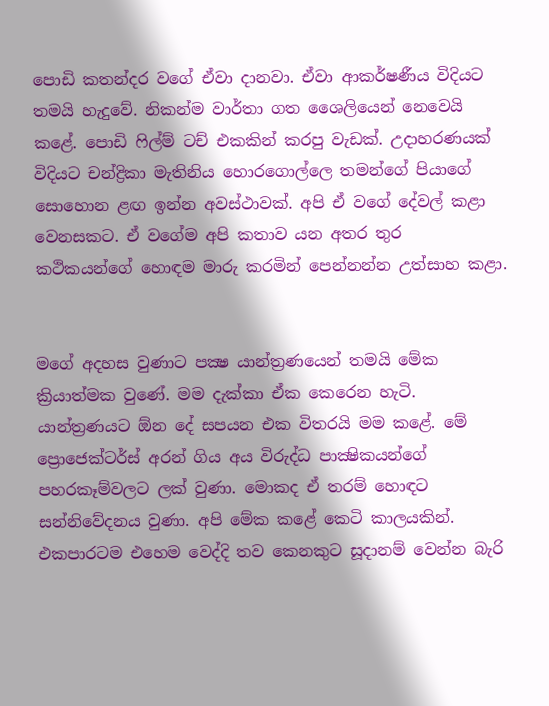පොඩි කතන්දර වගේ ඒවා දානවා. ඒවා ආකර්ෂණීය විදියට තමයි හැදුවේ. නිකන්ම වාර්තා ගත ශෛලියෙන් නෙවෙයි කළේ. පොඩි ෆිල්ම් ටච් එකකින් කරපු වැඩක්. උදාහරණයක් විදියට චන්ද්‍රිකා මැතිනිය හොරගොල්ලෙ තමන්ගේ පියාගේ සොහොන ළඟ ඉන්න අවස්ථාවක්. අපි ඒ වගේ දේවල් කළා වෙනසකට. ඒ වගේම අපි කතාව යන අතර තුර කථිකයන්ගේ හොඳම මාරු කරමින් පෙන්නන්න උත්සාහ කළා.


මගේ අදහස වුණාට පක්‍ෂ යාන්ත්‍රණයෙන් තමයි මේක ක්‍රියාත්මක වුණේ. මම දැක්කා ඒක කෙරෙන හැටි. යාන්ත්‍රණයට ඕන දේ සපයන එක විතරයි මම කළේ. මේ ප්‍රොජෙක්ටර්ස් අරන් ගිය අය විරුද්ධ පාක්‍ෂිකයන්ගේ පහරකෑම්වලට ලක් වුණා. මොකද ඒ තරම් හොඳට සන්නිවේදනය වුණා. අපි මේක කළේ කෙටි කාලයකින්. එකපාරටම එහෙම වෙද්දි තව කෙනකුට සූදානම් වෙන්න බැරි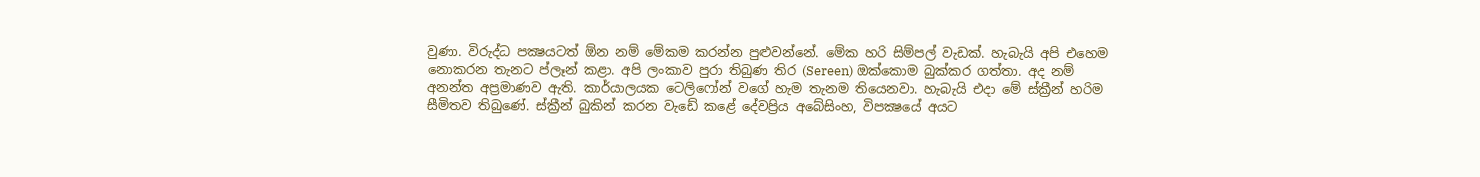වුණා. විරුද්ධ පක්‍ෂයටත් ඕන නම් මේකම කරන්න පුළුවන්නේ. මේක හරි සිම්පල් වැඩක්. හැබැයි අපි එහෙම නොකරන තැනට ප්ලෑන් කළා. අපි ලංකාව පුරා තිබුණ තිර (Sereen) ඔක්කොම බුක්කර ගත්තා. අද නම් අනන්ත අප්‍රමාණව ඇති. කාර්යාලයක ටෙලිෆෝන් වගේ හැම තැනම තියෙනවා. හැබැයි එදා මේ ස්ක්‍රීන් හරිම සීමිතව තිබුණේ. ස්ක්‍රීන් බුකින් කරන වැඩේ කළේ දේවප්‍රිය අබේසිංහ, විපක්‍ෂයේ අයට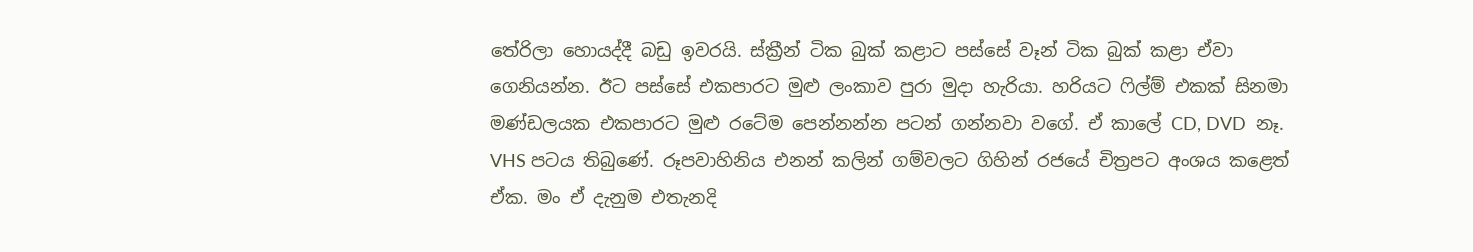තේරිලා හොයද්දී බඩු ඉවරයි. ස්ක්‍රීන් ටික බුක් කළාට පස්සේ වෑන් ටික බුක් කළා ඒවා ගෙනියන්න. ඊට පස්සේ එකපාරට මුළු ලංකාව පුරා මුදා හැරියා. හරියට ෆිල්ම් එකක් සිනමා මණ්ඩලයක එකපාරට මුළු රටේම පෙන්නන්න පටන් ගන්නවා වගේ. ඒ කාලේ CD, DVD  නෑ. VHS පටය තිබුණේ. රූපවාහිනිය එනන් කලින් ගම්වලට ගිහින් රජයේ චිත්‍රපට අංශය කළෙත් ඒක. මං ඒ දැනුම එතැනදි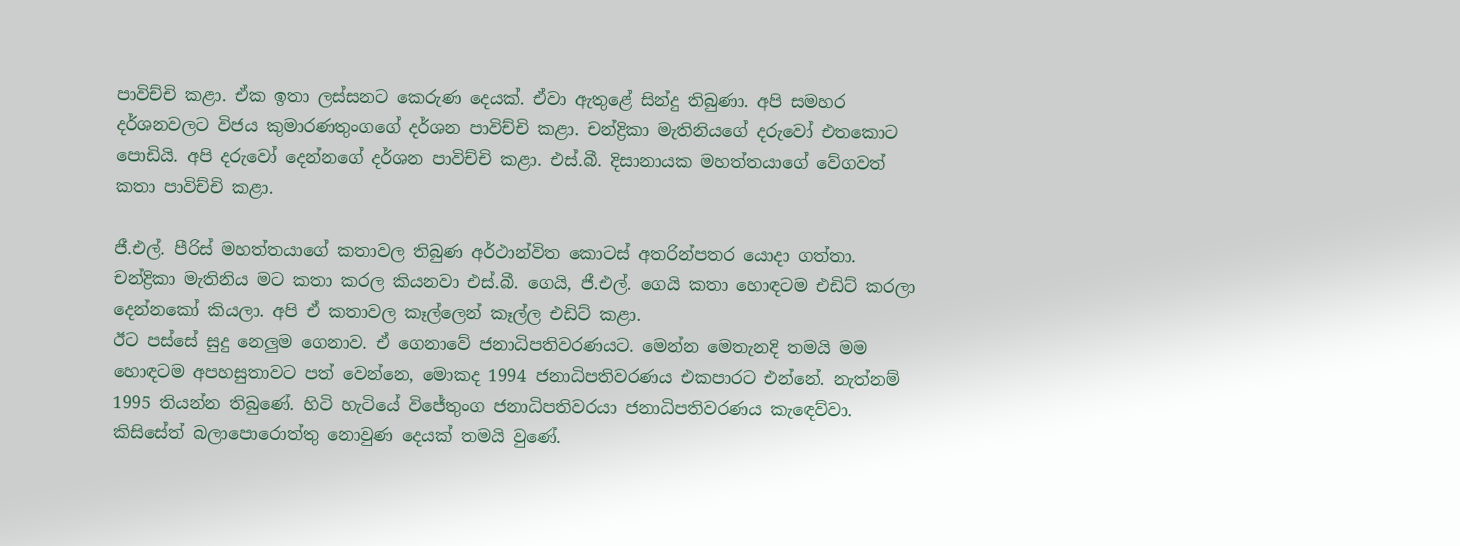පාවිච්චි කළා. ඒක ඉතා ලස්සනට කෙරුණ දෙයක්. ඒවා ඇතුළේ සින්දු තිබුණා. අපි සමහර දර්ශනවලට විජය කුමාරණතුංගගේ දර්ශන පාවිච්චි කළා. චන්ද්‍රිකා මැතිනියගේ දරුවෝ එතකොට පොඩියි. අපි දරුවෝ දෙන්නගේ දර්ශන පාවිච්චි කළා. එස්.බී. දිසානායක මහත්තයාගේ වේගවත් කතා පාවිච්චි කළා.

ජී.එල්. පීරිස් මහත්තයාගේ කතාවල තිබුණ අර්ථාන්විත කොටස් අතරින්පතර යොදා ගත්තා. චන්ද්‍රිකා මැතිනිය මට කතා කරල කියනවා එස්.බී. ගෙයි, ජී.එල්. ගෙයි කතා හොඳටම එඩිට් කරලා දෙන්නකෝ කියලා. අපි ඒ කතාවල කෑල්ලෙන් කෑල්ල එඩිට් කළා.
ඊට පස්සේ සුදු නෙලුම ගෙනාව. ඒ ගෙනාවේ ජනාධිපතිවරණයට. මෙන්න මෙතැනදි තමයි මම හොඳටම අපහසුතාවට පත් වෙන්නෙ, මොකද 1994 ජනාධිපතිවරණය එකපාරට එන්නේ. නැත්නම් 1995 තියන්න තිබුණේ. හිටි හැටියේ විජේතුංග ජනාධිපතිවරයා ජනාධිපතිවරණය කැඳෙව්වා.
කිසිසේත් බලාපොරොත්තු නොවුණ දෙයක් තමයි වුණේ.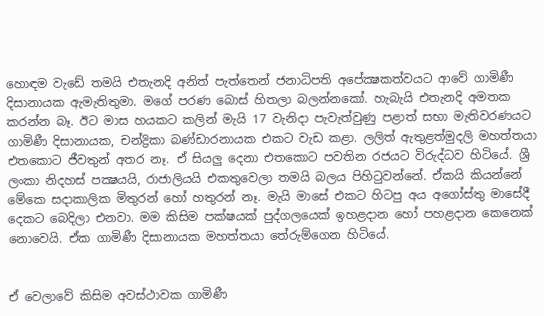හොඳම වැඩේ තමයි එතැනදි අනිත් පැත්තෙන් ජනාධිපති අපේක්‍ෂකත්වයට ආවේ ගාමිණී දිසානායක ඇමැතිතුමා. මගේ පරණ බොස් හිතලා බලන්නකෝ. හැබැයි එතැනදි අමතක කරන්න බෑ. ඊට මාස හයකට කලින් මැයි 17 වැනිදා පැවැත්වුණු පළාත් සභා මැතිවරණයට ගාමිණී දිසානායක, චන්ද්‍රිකා බණ්ඩාරනායක එකට වැඩ කළා. ලලිත් ඇතුළත්මුදලි මහත්තයා එතකොට ජීවතුන් අතර නෑ. ඒ සියලු දෙනා එතකොට පවතින රජයට විරුද්ධව හිටියේ. ශ්‍රී ලංකා නිදහස් පක්‍ෂයයි, රාජාලියයි එකතුවෙලා තමයි බලය පිහිටුවන්නේ. ඒකයි කියන්නේ මේකෙ සදාකාලික මිතුරන් හෝ හතුරන් නෑ. මැයි මාසේ එකට හිටපු අය අගෝස්තු මාසේදී දෙකට බෙදිලා එනවා. මම කිසිම පක්ෂයක් පුද්ගලයෙක් ඉහළදාන හෝ පහළදාන කෙනෙක් නොවෙයි. ඒක ගාමිණී දිසානායක මහත්තයා තේරුම්ගෙන හිටියේ.


ඒ වෙලාවේ කිසිම අවස්ථාවක ගාමිණී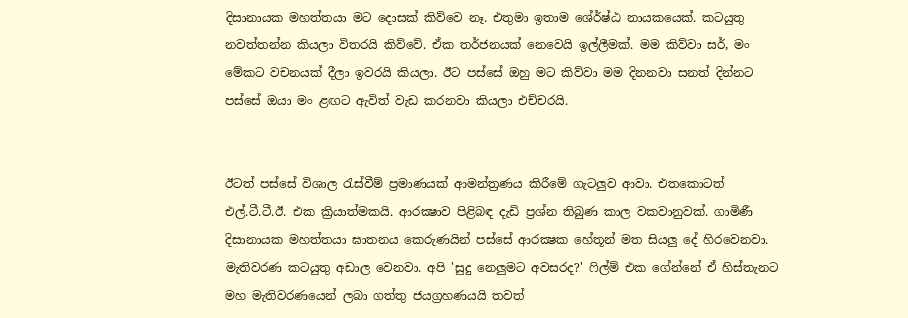දිසානායක මහත්තයා මට දොසක් කිව්වෙ නෑ. එතුමා ඉතාම ශේ‍ර්ෂ්ඨ නායකයෙක්. කටයුතු නවත්තන්න කියලා විතරයි කිව්වේ. ඒක තර්ජනයක් නෙවෙයි ඉල්ලීමක්. මම කිව්වා සර්, මං මේකට වචනයක් දීලා ඉවරයි කියලා. ඊට පස්සේ ඔහු මට කිව්වා මම දිනනවා සනත් දින්නට පස්සේ ඔයා මං ළඟට ඇවිත් වැඩ කරනවා කියලා එච්චරයි.


ඊටත් පස්සේ විශාල රැස්වීම් ප්‍රමාණයක් ආමන්ත්‍රණය කිරීමේ ගැටලුව ආවා. එතකොටත් එල්.ටී.ටී.ඊ. එක ක්‍රියාත්මකයි. ආරක්‍ෂාව පිළිබඳ දැඩි ප්‍රශ්න තිබුණ කාල වකවානුවක්. ගාමිණී දිසානායක මහත්තයා ඝාතනය කෙරුණයින් පස්සේ ආරක්‍ෂක හේතූන් මත සියලු දේ හිරවෙනවා. මැතිවරණ කටයුතු අඩාල වෙනවා. අපි 'සුදු නෙලුමට අවසරද?' ෆිල්ම් එක ගේන්නේ ඒ හිස්තැනට මහ මැතිවරණයෙන් ලබා ගත්තු ජයග්‍රහණයයි තවත්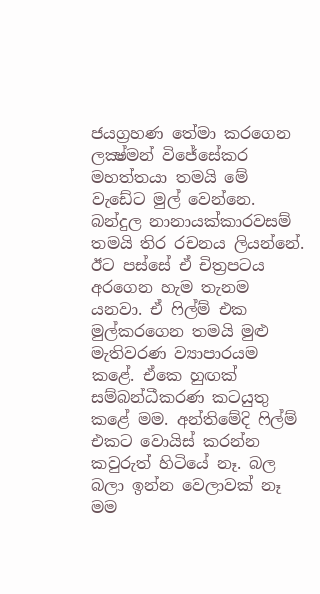ජයග්‍රහණ තේමා කරගෙන ලක්‍ෂ්මන් විජේසේකර මහත්තයා තමයි මේ වැඩේට මුල් වෙන්නෙ. බන්දුල නානායක්කාරවසම් තමයි තිර රචනය ලියන්නේ. ඊට පස්සේ ඒ චිත්‍රපටය අරගෙන හැම තැනම යනවා. ඒ ෆිල්ම් එක මුල්කරගෙන තමයි මුළු මැතිවරණ ව්‍යාපාරයම කළේ. ඒකෙ හුඟක් සම්බන්ධීකරණ කටයුතු කළේ මම. අන්තිමේදි ෆිල්ම් එකට වොයිස් කරන්න කවුරුත් හිටියේ නෑ. බල බලා ඉන්න වෙලාවක් නෑ මම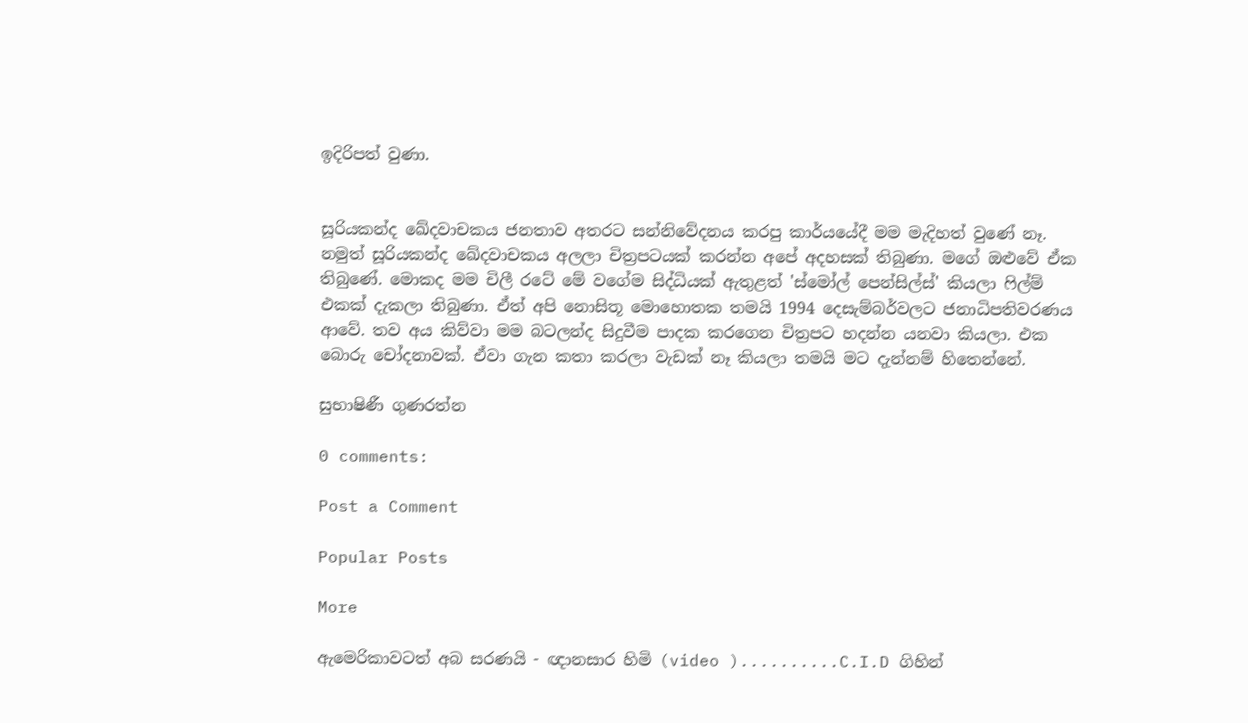ඉදිරිපත් වුණා.


සූරියකන්ද ඛේදවාචකය ජනතාව අතරට සන්නිවේදනය කරපු කාර්යයේදී මම මැදිහත් වුණේ නෑ. නමුත් සූරියකන්ද ඛේදවාචකය අලලා චිත්‍රපටයක් කරන්න අපේ අදහසක් තිබුණා. මගේ ඔළුවේ ඒක තිබුණේ. මොකද මම චිලී රටේ මේ වගේම සිද්ධියක් ඇතුළත් 'ස්මෝල් පෙන්සිල්ස්' කියලා ෆිල්ම් එකක් දැකලා තිබුණා. ඒත් අපි නොසිතූ මොහොතක තමයි 1994 දෙසැම්බර්වලට ජනාධිපතිවරණය ආවේ. තව අය කිව්වා මම බටලන්ද සිදුවීම පාදක කරගෙන චිත්‍රපට හදන්න යනවා කියලා. එක බොරු චෝදනාවක්. ඒවා ගැන කතා කරලා වැඩක් නෑ කියලා තමයි මට දැන්නම් හිතෙන්නේ.

සුභාෂිණී ගුණරත්න

0 comments:

Post a Comment

Popular Posts

More

ඇමෙරිකාවටත් අබ සරණයි - ඥානසාර හිමි (video )..........C.I.D ගිහින්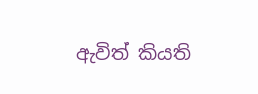ඇවිත් කියති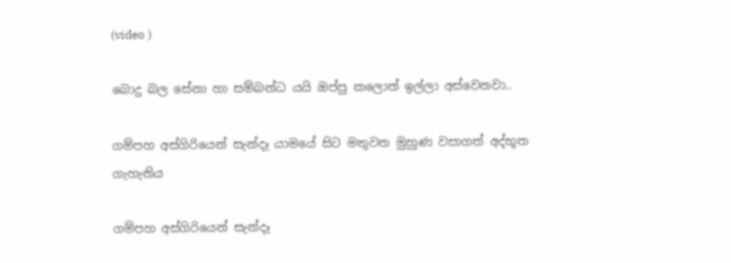(video )

බොදු බල සේනා හා සම්බන්ධ යයි ඔප්පු කලොත් ඉල්ලා අස්වෙනවා..

ගම්පහ අස්ගිරියෙන් සැන්දෑ යාමයේ සිට මතුවන මුහුණ වසාගත් අද්භූත ගැහැනිය

ගම්පහ අස්ගිරියෙන් සැන්දෑ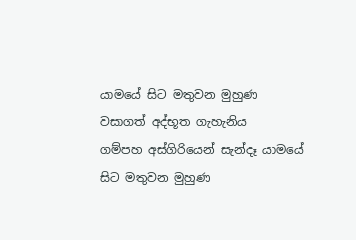යාමයේ සිට මතුවන මුහුණ වසාගත් අද්භූත ගැහැනිය
ගම්පහ අස්ගිරියෙන් සැන්දෑ යාමයේ සිට මතුවන මුහුණ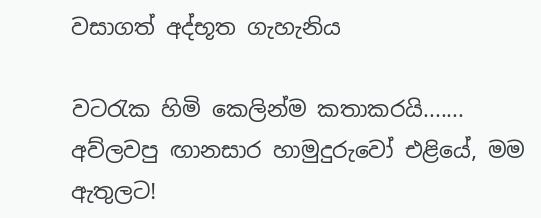වසාගත් අද්භූත ගැහැනිය

වටරැක හිමි කෙලින්ම කතාකරයි....... අව්ලවපු ඟානසාර හාමුදුරුවෝ එළියේ, මම ඇතුලට!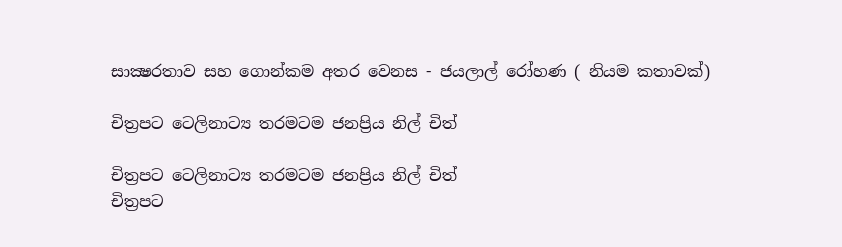සාක්‍ෂරතාව සහ ගොන්කම අතර වෙනස - ජයලාල් රෝහණ ( නියම කතාවක්)

චිත්‍රපට ටෙලිනාට්‍ය තරමටම ජනප්‍රිය නිල් චිත්

චිත්‍රපට ටෙලිනාට්‍ය තරමටම ජනප්‍රිය නිල් චිත්
චිත්‍රපට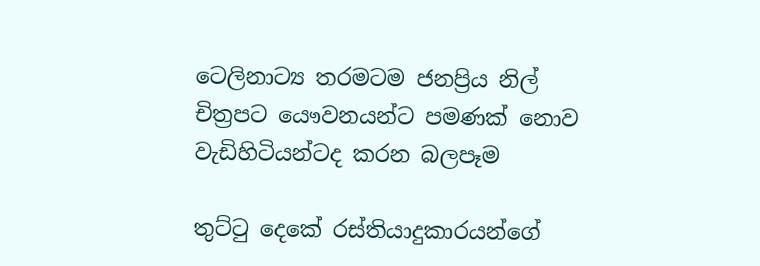ටෙලිනාට්‍ය තරමටම ජනප්‍රිය නිල් චිත්‍රපට යෞවනයන්ට පමණක් නොව වැඩිහිටියන්ටද කරන බලපෑම

තුට්ටු දෙකේ රස්තියාදුකාරයන්ගේ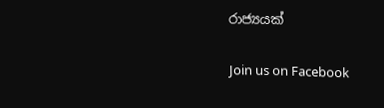රාජ්‍යයක්

Join us on Facebook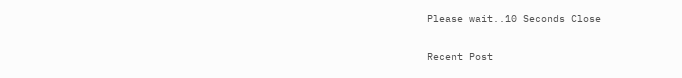Please wait..10 Seconds Close

Recent Post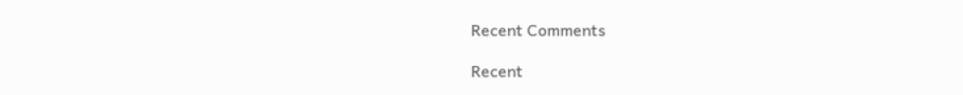Recent Comments

Recent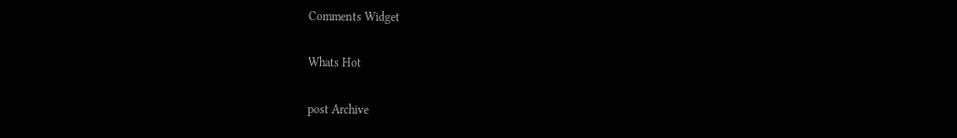Comments Widget

Whats Hot

post Archive